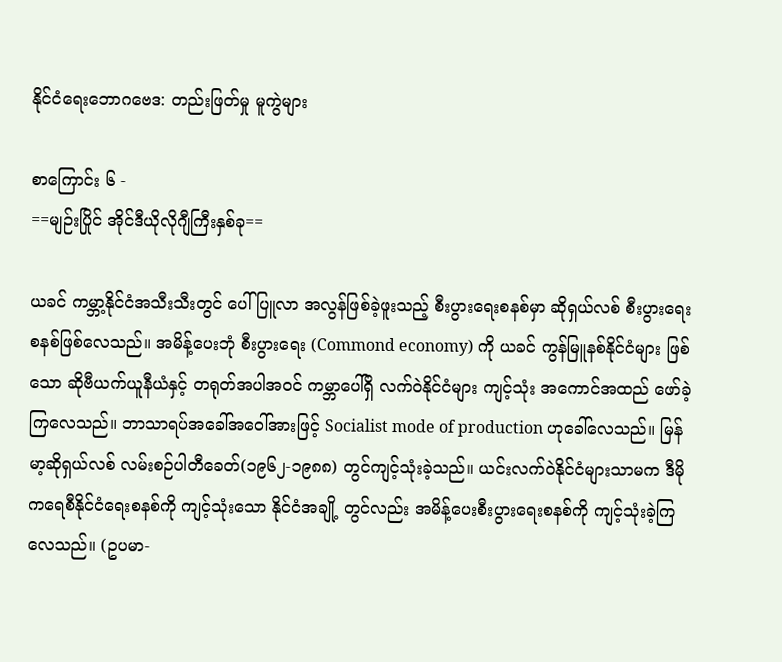နိုင်ငံရေးဘောဂဗေဒ: တည်းဖြတ်မှု မူကွဲများ

စာကြောင်း ၆ -
==မျဉ်းပြိုင် အိုင်ဒီယိုလိုဂျီကြီးနှစ်ခု==

ယခင် ကမ္ဘာ့နိုင်ငံအသီးသီးတွင် ပေါ်ပြူလာ အလွန်ဖြစ်ခဲ့ဖူးသည့် စီးပွားရေးစနစ်မှာ ဆိုရှယ်လစ် စီးပွားရေး စနစ်ဖြစ်လေသည်။ အမိန့်ပေးဘုံ စီးပွားရေး (Commond economy) ကို ယခင် ကွန်မြူနစ်နိုင်ငံများ ဖြစ်သော ဆိုဗီယက်ယူနီယံနှင့် တရုတ်အပါအဝင် ကမ္ဘာပေါ်ရှိ လက်ဝဲနိုင်ငံများ ကျင့်သုံး အကောင်အထည် ဖော်ခဲ့ကြလေသည်။ ဘာသာရပ်အခေါ်အဝေါ်အားဖြင့် Socialist mode of production ဟုခေါ်လေသည်။ မြန်မာ့ဆိုရှယ်လစ် လမ်းစဉ်ပါတီခေတ်(၁၉၆၂-၁၉၈၈) တွင်ကျင့်သုံးခဲ့သည်။ ယင်းလက်ဝဲနိုင်ငံများသာမက ဒီမိုကရေစီနိုင်ငံရေးစနစ်ကို ကျင့်သုံးသော နိုင်ငံအချို့ တွင်လည်း အမိန့်ပေးစီးပွားရေးစနစ်ကို ကျင့်သုံးခဲ့ကြလေသည်။ (ဥပမာ-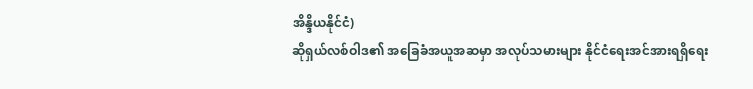အိန္ဒိယနိုင်ငံ)
ဆိုရှယ်လစ်ဝါဒ၏ အခြေခံအယူအဆမှာ အလုပ်သမားများ နိုင်ငံရေးအင်အားရရှိရေး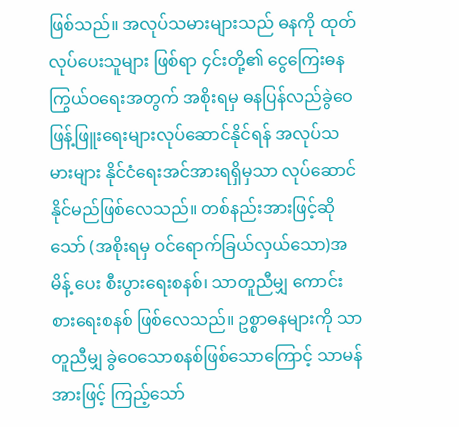ဖြစ်သည်။ အလုပ်သမားများသည် ဓနကို ထုတ်လုပ်ပေးသူများ ဖြစ်ရာ ၄င်းတို့၏ ငွေကြေးဓန ကြွယ်ဝရေးအတွက် အစိုးရမှ ဓနပြန်လည်ခွဲဝေဖြန့်ဖြူးရေးများလုပ်ဆောင်နိုင်ရန် အလုပ်သမားများ နိုင်ငံရေးအင်အားရရှိမှသာ လုပ်ဆောင်နိုင်မည်ဖြစ်လေသည်။ တစ်နည်းအားဖြင့်ဆိုသော် (အစိုးရမှ ဝင်ရောက်ခြယ်လှယ်သော)အမိန့် ပေး စီးပွားရေးစနစ်၊ သာတူညီမျှ ကောင်းစားရေးစနစ် ဖြစ်လေသည်။ ဥစ္စာဓနများကို သာတူညီမျှ ခွဲဝေသောစနစ်ဖြစ်သောကြောင့် သာမန်အားဖြင့် ကြည့်သော်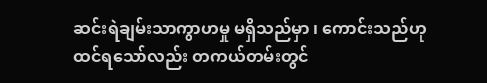ဆင်းရဲချမ်းသာကွာဟမှု မရှိသည်မှာ ၊ ကောင်းသည်ဟု ထင်ရသော်လည်း တကယ်တမ်းတွင်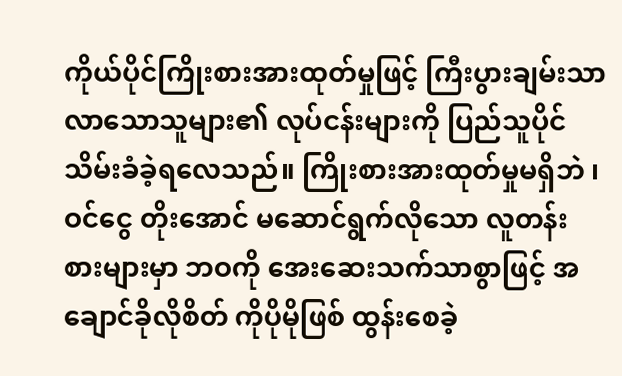ကိုယ်ပိုင်ကြိုးစားအားထုတ်မှုဖြင့် ကြီးပွားချမ်းသာ လာသောသူများ၏ လုပ်ငန်းများကို ပြည်သူပိုင်သိမ်းခံခဲ့ရလေသည်။ ကြိုးစားအားထုတ်မှုမရှိဘဲ ၊ဝင်ငွေ တိုးအောင် မဆောင်ရွက်လိုသော လူတန်းစားများမှာ ဘဝကို အေးဆေးသက်သာစွာဖြင့် အချောင်ခိုလိုစိတ် ကိုပိုမိုဖြစ် ထွန်းစေခဲ့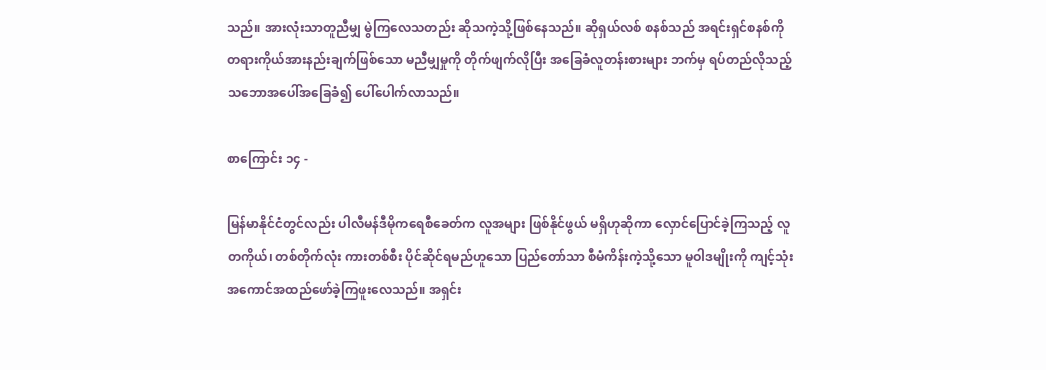သည်။ အားလုံးသာတူညီမျှ မွဲကြလေသတည်း ဆိုသကဲ့သို့ဖြစ်နေသည်။ ဆိုရှယ်လစ် စနစ်သည် အရင်းရှင်စနစ်ကို တရားကိုယ်အားနည်းချက်ဖြစ်သော မညီမျှမှုကို တိုက်ဖျက်လိုပြီး အခြေခံလူတန်းစားများ ဘက်မှ ရပ်တည်လိုသည့် သဘောအပေါ်အခြေခံ၍ ပေါ်ပေါက်လာသည်။

စာကြောင်း ၁၄ -

မြန်မာနိုင်ငံတွင်လည်း ပါလီမန်ဒီမိုကရေစီခေတ်က လူအများ ဖြစ်နိုင်ဖွယ် မရှိဟုဆိုကာ လှောင်ပြောင်ခဲ့ကြသည့် လူတကိုယ်၊ တစ်တိုက်လုံး ကားတစ်စီး ပိုင်ဆိုင်ရမည်ဟူသော ပြည်တော်သာ စီမံကိန်းကဲ့သို့သော မူဝါဒမျိုးကို ကျင့်သုံးအကောင်အထည်ဖော်ခဲ့ကြဖူးလေသည်။ အရှင်း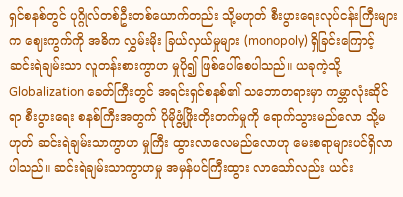ရှင်စနစ်တွင် ပုဂ္ဂိုလ်တစ်ဦးတစ်ယောက်တည်း သို့မဟုတ် စီးပွားရေးလုပ်ငန်းကြီးများက ဈေးကွက်ကို အဓိက လွှမ်းမိုး ခြယ်လှယ်မှုများ (monopoly) ရှိခြင်းကြောင့် ဆင်းရဲချမ်းသာ လူတန်းစားကွာဟ မှုပို၍ ဖြစ်ပေါ်စေပါသည်။ ယခုကဲ့သို့ Globalization ခေတ်ကြီးတွင် အရင်းရှင်စနစ်၏ သဘောတရားမှာ ကမ္ဘာလုံးဆိုင်ရာ စီးပွားရေး စနစ်ကြီးအတွက် ပိုမိုဖွံ့ဖြိုးတိုးတက်မှုကို ရောက်သွားမည်လော သို့မဟုတ် ဆင်းရဲချမ်းသာကွာဟ မှုကြီး ထွားလာလေမည်လောဟု မေးစရာများပင်ရှိလာပါသည်။ ဆင်းရဲချမ်းသာကွာဟမှု အမှန်ပင်ကြီးထွား လာသော်လည်း ယင်း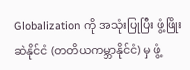Globalization ကို အသုံးပြုပြီး ဖွံ့ဖြိုးဆဲနိုင်ငံ (တတိယကမ္ဘာနိုင်ငံ) မှ ဖွံ့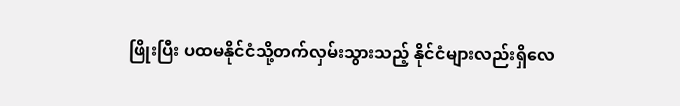ဖြိုးပြီး ပထမနိုင်ငံသို့တက်လှမ်းသွားသည့် နိုင်ငံများလည်းရှိလေ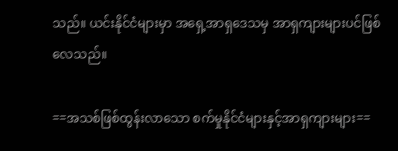သည်။ ယင်းနိုင်ငံများမှာ အရှေ့အာရှဒေသမှ အာရှကျားများပင်ဖြစ်လေသည်။

==အသစ်ဖြစ်ထွန်းလာသော စက်မှုနိုင်ငံများနှင့်အာရှကျားများ==